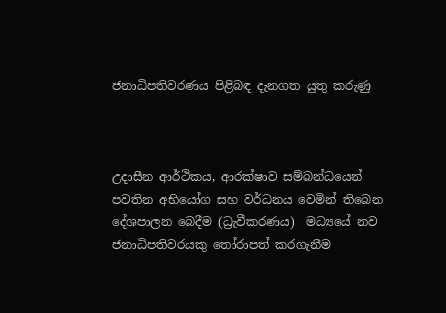ජනාධිපතිවරණය පිළිබඳ දැනගත යුතු කරුණු



උදාසීන ආර්ථිකය, ආරක්ෂාව සම්බන්ධයෙන් පවතින අභියෝග සහ වර්ධනය වෙමින් තිබෙන දේශපාලන බෙදීම (ධ්‍රැවීකරණය)  මධ්‍යයේ නව ජනාධිපතිවරයකු තෝරාපත් කරගැනීම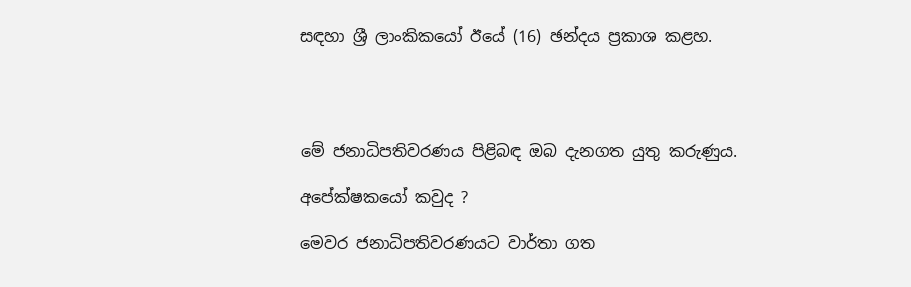සඳහා ශ්‍රී ලාංකිකයෝ ඊයේ (16) ඡන්දය ප්‍රකාශ කළහ.




මේ ජනාධිපතිවරණය පිළිබඳ ඔබ දැනගත යුතු කරුණුය.

අපේක්ෂකයෝ කවුද ?

මෙවර ජනාධිපතිවරණයට වාර්තා ගත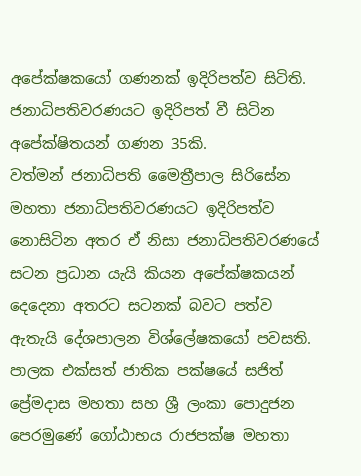අපේක්ෂකයෝ ගණනක් ඉදිරිපත්ව සිටිති. ජනාධිපතිවරණයට ඉදිරිපත් වී සිටින අපේක්ෂිතයන් ගණන 35කි.
වත්මන් ජනාධිපති මෛත්‍රීපාල සිරිසේන මහතා ජනාධිපතිවරණයට ඉදිරිපත්ව නොසිටින අතර ඒ නිසා ජනාධිපතිවරණයේ සටන ප්‍රධාන යැයි කියන අපේක්ෂකයන් දෙදෙනා අතරට සටනක් බවට පත්ව ඇතැයි දේශපාලන විශ්ලේෂකයෝ පවසති. පාලක එක්සත් ජාතික පක්ෂයේ සජිත් ප්‍රේමදාස මහතා සහ ශ්‍රී ලංකා පොදුජන පෙරමුණේ ගෝඨාභය රාජපක්ෂ මහතා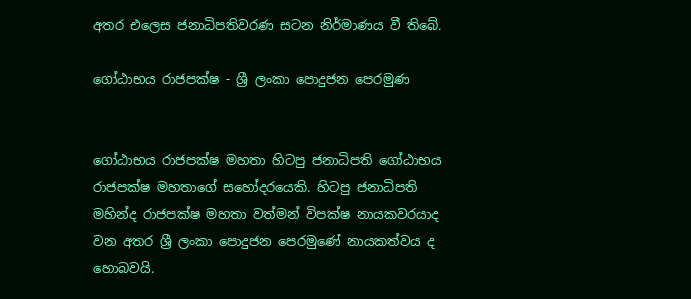අතර එලෙස ජනාධිපතිවරණ සටන නිර්මාණය වී තිබේ.

ගෝඨාභය රාජපක්ෂ - ශ්‍රී ලංකා පොදුජන පෙරමුණ


ගෝඨාභය රාජපක්ෂ මහතා හිටපු ජනාධිපති ගෝඨාභය රාජපක්ෂ මහතාගේ සහෝදරයෙකි. හිටපු ජනාධිපති මහින්ද රාජපක්ෂ මහතා වත්මන් විපක්ෂ නායකවරයාද වන අතර ශ්‍රී ලංකා පොදුජන පෙරමුණේ නායකත්වය ද හොබවයි.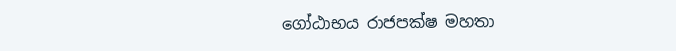ගෝඨාභය රාජපක්ෂ මහතා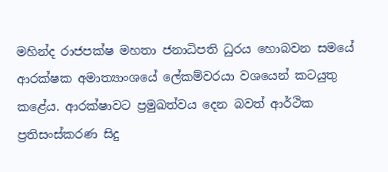මහින්ද රාජපක්ෂ මහතා ජනාධිපති ධුරය හොබවන සමයේ ආරක්ෂක අමාත්‍යාංශයේ ලේකම්වරයා වශයෙන් කටයුතු කළේය. ආරක්ෂාවට ප්‍රමුඛත්වය දෙන බවත් ආර්ථික ප්‍රතිසංස්කරණ සිදු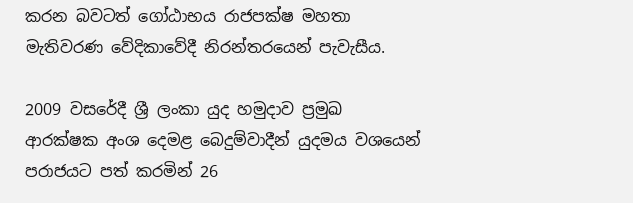කරන බවටත් ගෝඨාභය රාජපක්ෂ මහතා මැතිවරණ වේදිකාවේදී නිරන්තරයෙන් පැවැසීය.

2009 වසරේදී ශ්‍රී ලංකා යුද හමුදාව ප්‍රමුඛ ආරක්ෂක අංශ දෙමළ බෙදුම්වාදීන් යුදමය වශයෙන් පරාජයට පත් කරමින් 26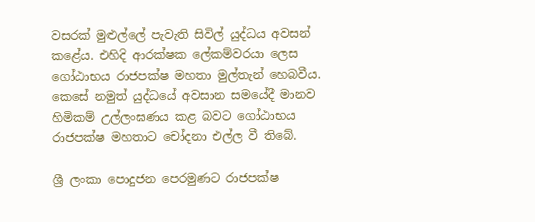වසරක් මුළුල්ලේ පැවැති සිවිල් යුද්ධය අවසන් කළේය. එහිදි ආරක්ෂක ලේකම්වරයා ලෙස ගෝඨාභය රාජපක්ෂ මහතා මුල්තැන් හෙබවීය. කෙසේ නමුත් යුද්ධයේ අවසාන සමයේදී මානව හිමිකම් උල්ලංඝණය කළ බවට ගෝඨාභය රාජපක්ෂ මහතාට චෝදනා එල්ල වී තිබේ.

ශ්‍රී ලංකා පොදුජන පෙරමුණට රාජපක්ෂ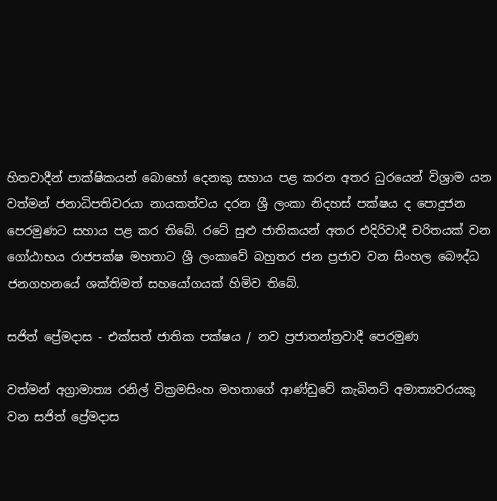හිතවාදීන් පාක්ෂිකයන් බොහෝ දෙනකු සහාය පළ කරන අතර ධුරයෙන් විශ්‍රාම යන වත්මන් ජනාධිපතිවරයා නායකත්වය දරන ශ්‍රී ලංකා නිදහස් පක්ෂය ද පොදුජන පෙරමුණට සහාය පළ කර තිබේ. රටේ සුළු ජාතිකයන් අතර එදිරිවාදී චරිතයක් වන ගෝඨාභය රාජපක්ෂ මහතාට ශ්‍රී ලංකාවේ බහුතර ජන ප්‍රජාව වන සිංහල බෞද්ධ ජනගහනයේ ශක්තිමත් සහයෝගයක් හිමිව තිබේ.

සජිත් ප්‍රේමදාස - එක්සත් ජාතික පක්ෂය / නව ප්‍රජාතන්ත්‍රවාදී පෙරමුණ

වත්මන් අග්‍රාමාත්‍ය රනිල් වික්‍රමසිංහ මහතාගේ ආණ්ඩුවේ කැබිනට් අමාත්‍යවරයකු වන සජිත් ප්‍රේමදාස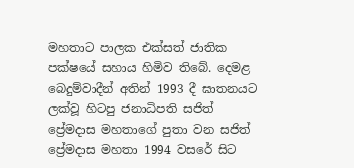මහතාට පාලක එක්සත් ජාතික පක්ෂයේ සහාය හිමිව තිබේ. දෙමළ බෙදුම්වාදීන් අතින් 1993 දී ඝාතනයට ලක්වූ හිටපු ජනාධිපති සජිත් ප්‍රේමදාස මහතාගේ පුතා වන සජිත් ප්‍රේමදාස මහතා 1994 වසරේ සිට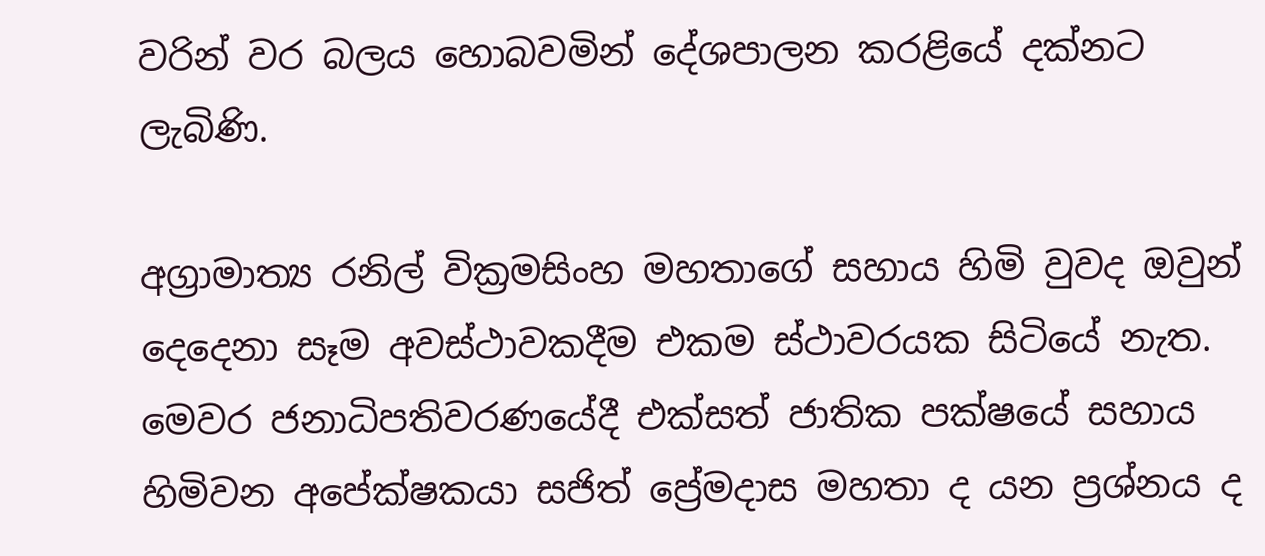වරින් වර බලය හොබවමින් දේශපාලන කරළියේ දක්නට ලැබිණි.

අග්‍රාමාත්‍ය රනිල් වික්‍රමසිංහ මහතාගේ සහාය හිමි වුවද ඔවුන් දෙදෙනා සෑම අවස්ථාවකදීම එකම ස්ථාවරයක සිටියේ නැත. මෙවර ජනාධිපතිවරණයේදී එක්සත් ජාතික පක්ෂයේ සහාය හිමිවන අපේක්ෂකයා සජිත් ප්‍රේමදාස මහතා ද යන ප්‍රශ්නය ද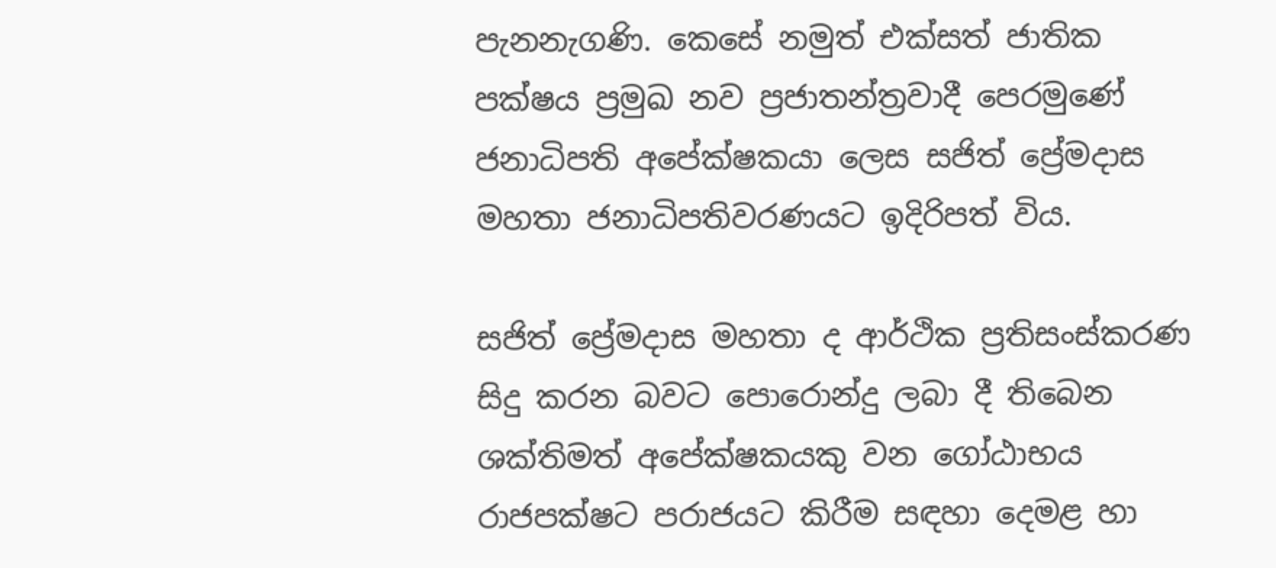පැනනැගණි. කෙසේ නමුත් එක්සත් ජාතික පක්ෂය ප්‍රමුඛ නව ප්‍රජාතන්ත්‍රවාදී පෙරමුණේ ජනාධිපති අපේක්ෂකයා ලෙස සජිත් ප්‍රේමදාස මහතා ජනාධිපතිවරණයට ඉදිරිපත් විය.

සජිත් ප්‍රේමදාස මහතා ද ආර්ථික ප්‍රතිසංස්කරණ සිදු කරන බවට පොරොන්දු ලබා දී තිබෙන ශක්තිමත් අපේක්ෂකයකු වන ගෝඨාභය රාජපක්ෂට පරාජයට කිරීම සඳහා දෙමළ හා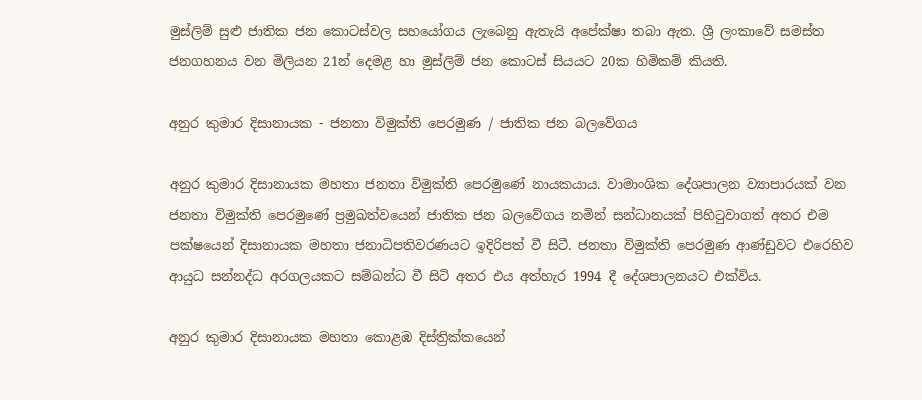මුස්ලිම් සුළු ජාතික ජන කොටස්වල සහයෝගය ලැබෙනු ඇතැයි අපේක්ෂා තබා ඇත. ශ්‍රී ලංකාවේ සමස්ත ජනගහනය වන මිලියන 21න් දෙමළ හා මුස්ලිම් ජන කොටස් සියයට 20ක හිමිකම් කියති.

අනුර කුමාර දිසානායක - ජනතා විමුක්ති පෙරමුණ / ජාතික ජන බලවේගය

අනුර කුමාර දිසානායක මහතා ජනතා විමුක්ති පෙරමුණේ නායකයාය. වාමාංශික දේශපාලන ව්‍යාපාරයක් වන ජනතා විමුක්ති පෙරමුණේ ප්‍රමුඛත්වයෙන් ජාතික ජන බලවේගය නමින් සන්ධානයක් පිහිටුවාගත් අතර එම පක්ෂයෙන් දිසානායක මහතා ජනාධිපතිවරණයට ඉදිරිපත් වී සිටී. ජනතා විමුක්ති පෙරමුණ ආණ්ඩුවට එරෙහිව ආයුධ සන්නද්ධ අරගලයකට සම්බන්ධ වී සිටි අතර එය අත්හැර 1994 දී දේශපාලනයට එක්විය.

අනුර කුමාර දිසානායක මහතා කොළඹ දිස්ත්‍රික්කයෙන්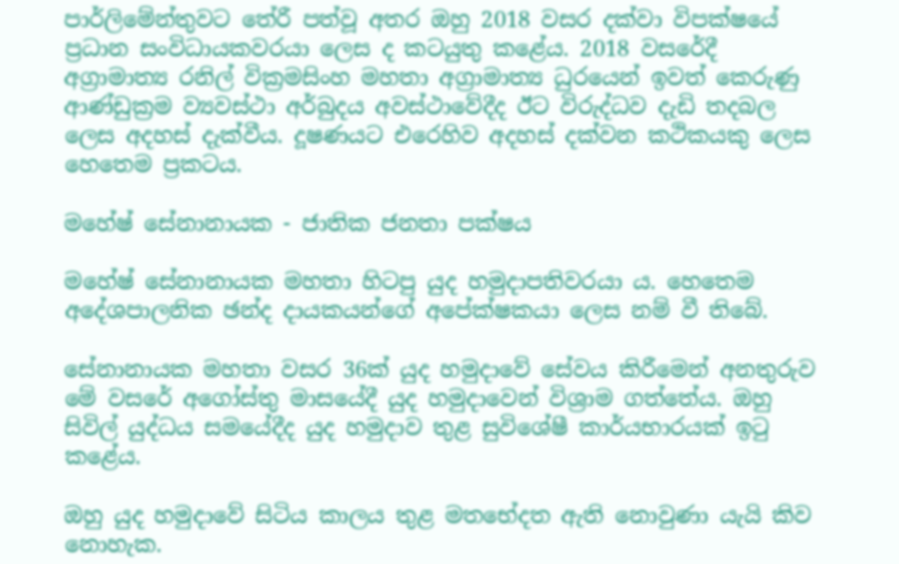පාර්ලිමේන්තුවට තේරී පත්වූ අතර ඔහු 2018 වසර දක්වා විපක්ෂයේ ප්‍රධාන සංවිධායකවරයා ලෙස ද කටයුතු කළේය. 2018 වසරේදී අග්‍රාමාත්‍ය රනිල් වික්‍රමසිංහ මහතා අග්‍රාමාත්‍ය ධුරයෙන් ඉවත් කෙරුණු ආණ්ඩුක්‍රම ව්‍යවස්ථා අර්බුදය අවස්ථාවේදීද ඊට විරුද්ධව දැඩි තදබල ලෙස අදහස් දැක්වීය. දූෂණයට එරෙහිව අදහස් දක්වන කථිකයකු ලෙස හෙතෙම ප්‍රකටය.

මහේෂ් සේනානායක - ජාතික ජනතා පක්ෂය

මහේෂ් සේනානායක මහතා හිටපු යුද හමුදාපතිවරයා ය. හෙතෙම අදේශපාලනික ඡන්ද දායකයන්ගේ අපේක්ෂකයා ලෙස නම් වී තිබේ.

සේනානායක මහතා වසර 36ක් යුද හමුදාවේ සේවය කිරීමෙන් අනතුරුව මේ වසරේ අගෝස්තු මාසයේදී යුද හමුදාවෙන් විශ්‍රාම ගත්තේය. ඔහු සිවිල් යුද්ධය සමයේදීද යුද හමුදාව තුළ සුවිශේෂී කාර්යභාරයක් ඉටු කළේය.

ඔහු යුද හමුදාවේ සිටිය කාලය තුළ මතභේදත ඇති නොවුණා යැයි කිව නොහැක.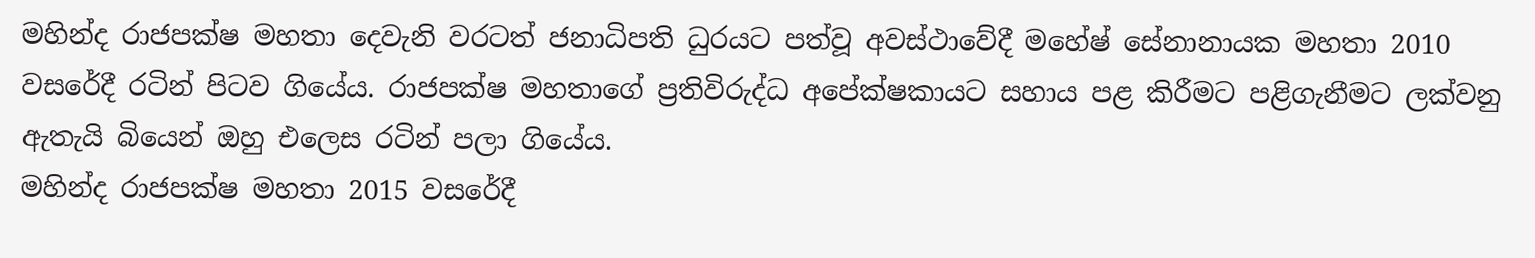මහින්ද රාජපක්ෂ මහතා දෙවැනි වරටත් ජනාධිපති ධුරයට පත්වූ අවස්ථාවේදී මහේෂ් සේනානායක මහතා 2010 වසරේදී රටින් පිටව ගියේය. රාජපක්ෂ මහතාගේ ප්‍රතිවිරුද්ධ අපේක්ෂකායට සහාය පළ කිරීමට පළිගැනීමට ලක්වනු ඇතැයි බියෙන් ඔහු එලෙස රටින් පලා ගියේය.
මහින්ද රාජපක්ෂ මහතා 2015 වසරේදී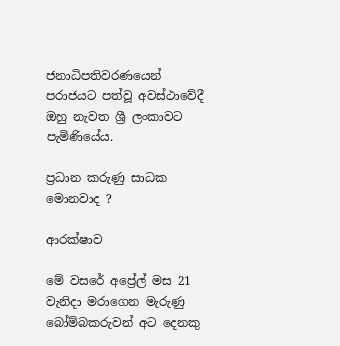ජනාධිපතිවරණයෙන් පරාජයට පත්වූ අවස්ථාවේදී ඔහු නැවත ශ්‍රී ලංකාවට පැමිණියේය.

ප්‍රධාන කරුණු සාධක මොනවාද ?

ආරක්ෂාව

මේ වසරේ අප්‍රේල් මස 21 වැනිදා මරාගෙන මැරුණු බෝම්බකරුවන් අට දෙනකු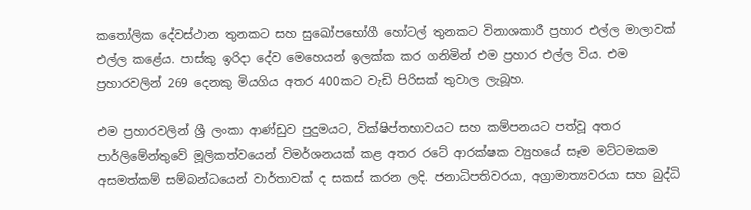කතෝලික දේවස්ථාන තුනකට සහ සුඛෝපභෝගී හෝටල් තුනකට විනාශකාරී ප්‍රහාර එල්ල මාලාවක් එල්ල කළේය. පාස්කු ඉරිදා දේව මෙහෙයන් ඉලක්ක කර ගනිමින් එම ප්‍රහාර එල්ල විය. එම ප්‍රහාරවලින් 269 දෙනකු මියගිය අතර 400කට වැඩි පිරිසක් තුවාල ලැබූහ.

එම ප්‍රහාරවලින් ශ්‍රී ලංකා ආණ්ඩුව පුදුමයට, වික්ෂිප්තභාවයට සහ කම්පනයට පත්වූ අතර පාර්ලිමේන්තුවේ මූලිකත්වයෙන් විමර්ශනයක් කළ අතර රටේ ආරක්ෂක ව්‍යුහයේ සෑම මට්ටමකම අසමත්කම් සම්බන්ධයෙන් වාර්තාවක් ද සකස් කරන ලදි. ජනාධිපතිවරයා, අග්‍රාමාත්‍යවරයා සහ බුද්ධි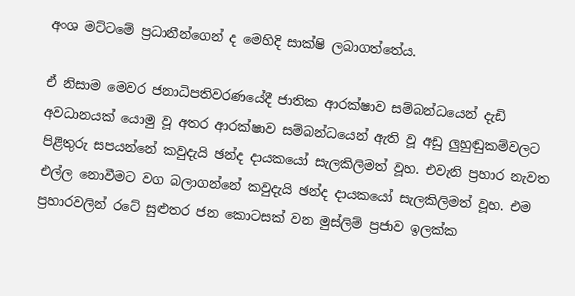අංශ මට්ටමේ ප්‍රධානීන්ගෙන් ද මෙහිදි සාක්ෂි ලබාගත්තේය.

ඒ නිසාම මෙවර ජනාධිපතිවරණයේදී ජාතික ආරක්ෂාව සම්බන්ධයෙන් දැඩි අවධානයක් යොමු වූ අතර ආරක්ෂාව සම්බන්ධයෙන් ඇති වූ අඩු ලුහුඬුකම්වලට පිළිතුරු සපයන්නේ කවුදැයි ඡන්ද දායකයෝ සැලකිලිමත් වූහ. එවැනි ප්‍රහාර නැවත එල්ල නොවීමට වග බලාගන්නේ කවුදැයි ඡන්ද දායකයෝ සැලකිලිමත් වූහ. එම ප්‍රහාරවලින් රටේ සුළුතර ජන කොටසක් වන මුස්ලිම් ප්‍රජාව ඉලක්ක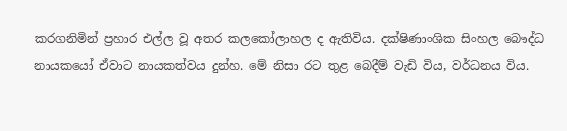කරගනිමින් ප්‍රහාර එල්ල වූ අතර කලකෝලාහල ද ඇතිවිය. දක්ෂිණාංශික සිංහල බෞද්ධ නායකයෝ ඒවාට නායකත්වය දුන්හ. මේ නිසා රට තුළ බෙදීම් වැඩි විය, වර්ධනය විය.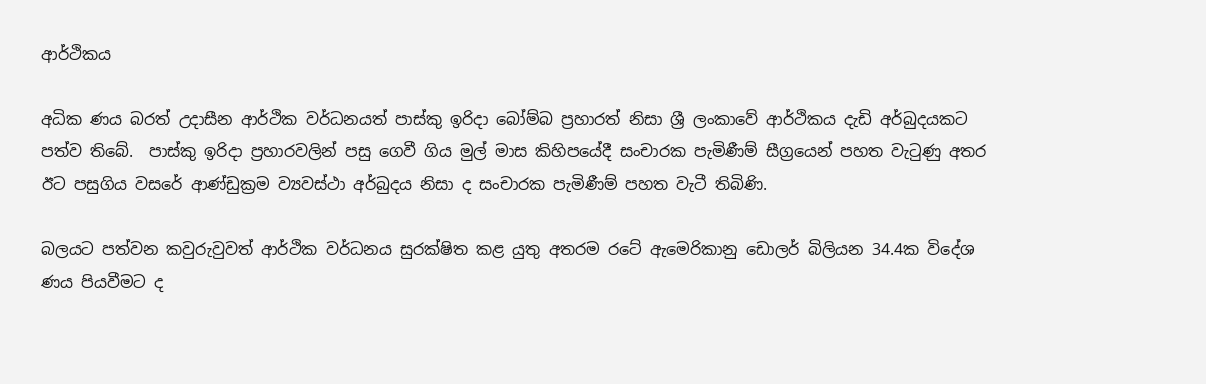ආර්ථිකය

අධික ණය බරත් උදාසීන ආර්ථික වර්ධනයත් පාස්කු ඉරිදා බෝම්බ ප්‍රහාරත් නිසා ශ්‍රී ලංකාවේ ආර්ථිකය දැඩි අර්බුදයකට පත්ව තිබේ.  පාස්කු ඉරිදා ප්‍රහාරවලින් පසු ගෙවී ගිය මුල් මාස කිහිපයේදී සංචාරක පැමිණීම් සීග්‍රයෙන් පහත වැටුණු අතර ඊට පසුගිය වසරේ ආණ්ඩුක්‍රම ව්‍යවස්ථා අර්බුදය නිසා ද සංචාරක පැමිණීම් පහත වැටී තිබිණි.

බලයට පත්වන කවුරුවුවත් ආර්ථික වර්ධනය සුරක්ෂිත කළ යුතු අතරම රටේ ඇමෙරිකානු ඩොලර් බිලියන 34.4ක විදේශ ණය පියවීමට ද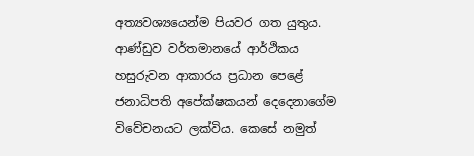අත්‍යවශ්‍යයෙන්ම පියවර ගත යුතුය. ආණ්ඩුව වර්තමානයේ ආර්ථිකය හසුරුවන ආකාරය ප්‍රධාන පෙළේ ජනාධිපති අපේක්ෂකයන් දෙදෙනාගේම විවේචනයට ලක්විය. කෙසේ නමුත්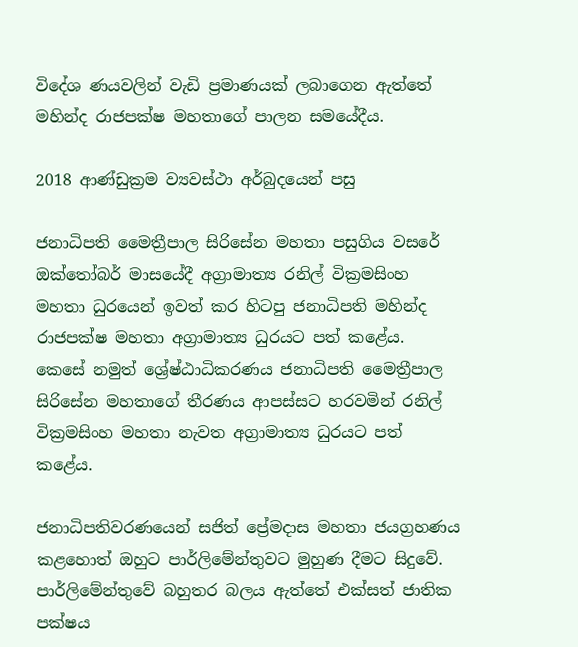විදේශ ණයවලින් වැඩි ප්‍රමාණයක් ලබාගෙන ඇත්තේ මහින්ද රාජපක්ෂ මහතාගේ පාලන සමයේදීය.

2018 ආණ්ඩුක්‍රම ව්‍යවස්ථා අර්බුදයෙන් පසු

ජනාධිපති මෛත්‍රීපාල සිරිසේන මහතා පසුගිය වසරේ ඔක්තෝබර් මාසයේදී අග්‍රාමාත්‍ය රනිල් වික්‍රමසිංහ මහතා ධුරයෙන් ඉවත් කර හිටපු ජනාධිපති මහින්ද රාජපක්ෂ මහතා අග්‍රාමාත්‍ය ධුරයට පත් කළේය. කෙසේ නමුත් ශ්‍රේෂ්ඨාධිකරණය ජනාධිපති මෛත්‍රීපාල සිරිසේන මහතාගේ තීරණය ආපස්සට හරවමින් රනිල් වික්‍රමසිංහ මහතා නැවත අග්‍රාමාත්‍ය ධුරයට පත් කළේය.

ජනාධිපතිවරණයෙන් සජිත් ප්‍රේමදාස මහතා ජයග්‍රහණය කළහොත් ඔහුට පාර්ලිමේන්තුවට මුහුණ දීමට සිදුවේ. පාර්ලිමේන්තුවේ බහුතර බලය ඇත්තේ එක්සත් ජාතික පක්ෂය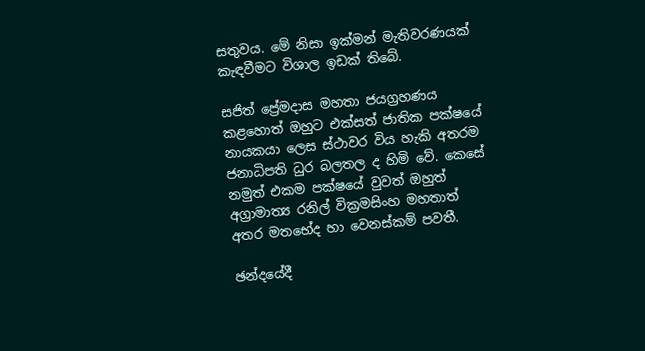සතුවය. මේ නිසා ඉක්මන් මැතිවරණයක් කැඳවීමට විශාල ඉඩක් තිබේ.

සජිත් ප්‍රේමදාස මහතා ජයග්‍රහණය කළහොත් ඔහුට එක්සත් ජාතික පක්ෂයේ නායකයා ලෙස ස්ථාවර විය හැකි අතරම ජනාධිපති ධුර බලතල ද හිමි වේ. කෙසේ නමුත් එකම පක්ෂයේ වුවත් ඔහුත් අග්‍රාමාත්‍ය රනිල් වික්‍රමසිංහ මහතාත් අතර මතභේද හා වෙනස්කම් පවතී.

ඡන්දයේදී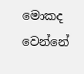මොකද වෙන්නේ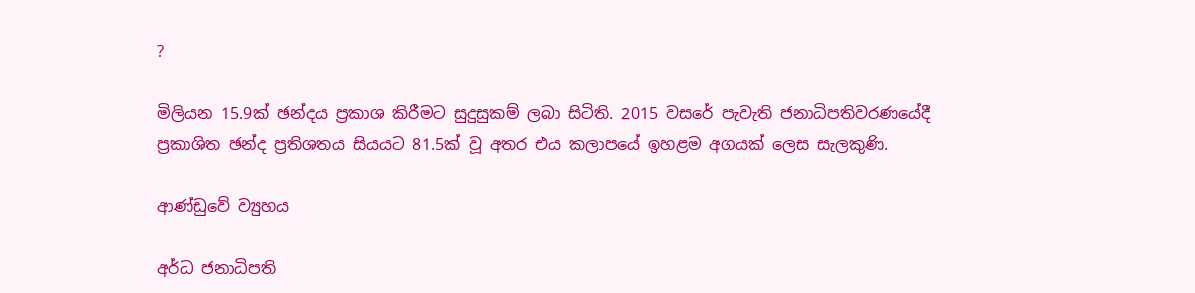?

මිලියන 15.9ක් ඡන්දය ප්‍රකාශ කිරීමට සුදුසුකම් ලබා සිටිති. 2015 වසරේ පැවැති ජනාධිපතිවරණයේදී ප්‍රකාශිත ඡන්ද ප්‍රතිශතය සියයට 81.5ක් වූ අතර එය කලාපයේ ඉහළම අගයක් ලෙස සැලකුණි.

ආණ්ඩුවේ ව්‍යුහය

අර්ධ ජනාධිපති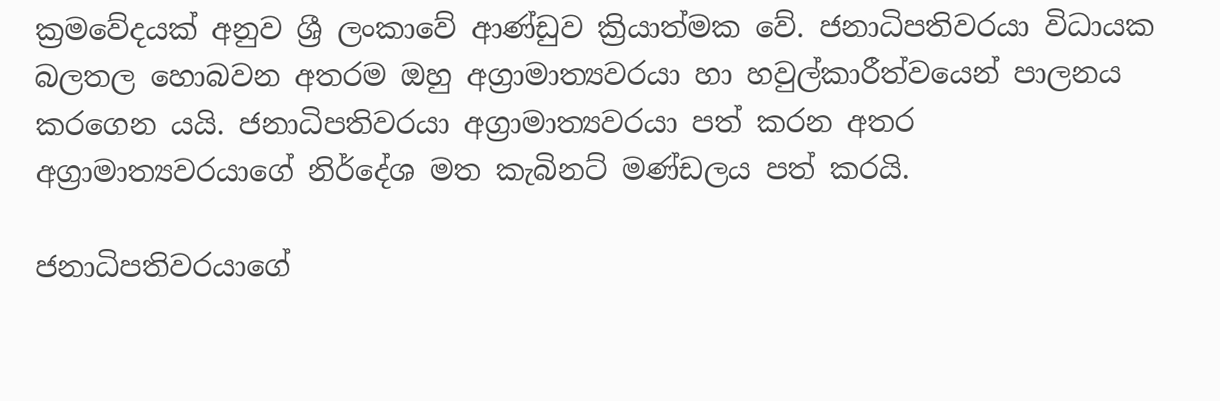ක්‍රමවේදයක් අනුව ශ්‍රී ලංකාවේ ආණ්ඩුව ක්‍රියාත්මක වේ. ජනාධිපතිවරයා විධායක බලතල හොබවන අතරම ඔහු අග්‍රාමාත්‍යවරයා හා හවුල්කාරීත්වයෙන් පාලනය කරගෙන යයි. ජනාධිපතිවරයා අග්‍රාමාත්‍යවරයා පත් කරන අතර අග්‍රාමාත්‍යවරයාගේ නිර්දේශ මත කැබිනට් මණ්ඩලය පත් කරයි.

ජනාධිපතිවරයාගේ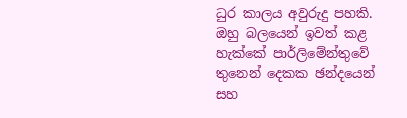ධුර කාලය අවුරුදු පහකි. ඔහු බලයෙන් ඉවත් කළ හැක්කේ පාර්ලිමේන්තුවේ තුනෙන් දෙකක ඡන්දයෙන් සහ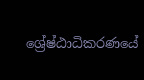ශ්‍රේෂ්ඨාධිකරණයේ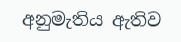අනුමැතිය ඇතිව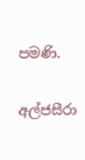පමණි.

අල්ජසීරා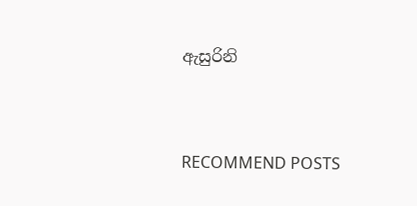ඇසුරිනි


RECOMMEND POSTS